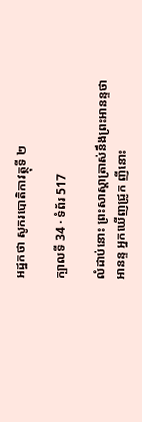អដ្ឋកថា សូករបោតិកាវត្ថុទី ២

ក្បាលទី 34 · ទំព័រ 517

លំដាប់នោះ ព្រះសាស្តាត្រាស់នឹងព្រះអានន្ទថា អានន្ទ អ្នកឃើញជ្រូក ញីនោះ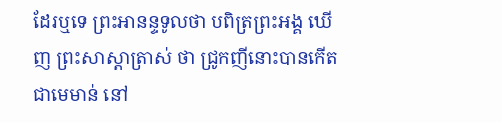ដែរឬទេ ព្រះអានន្ទទូលថា បពិត្រព្រះអង្គ ឃើញ ព្រះសាស្តាត្រាស់ ថា ជ្រូកញីនោះបានកើតជាមេមាន់ នៅ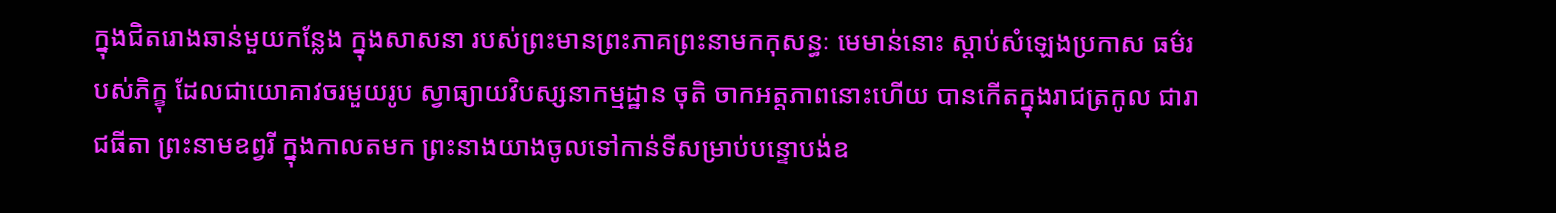ក្នុងជិតរោងឆាន់មួយកន្លែង ក្នុងសាសនា របស់ព្រះមានព្រះភាគព្រះនាមកកុសន្ធៈ មេមាន់នោះ ស្តាប់សំឡេងប្រកាស ធម៌របស់ភិក្ខុ ដែលជាយោគាវចរមួយរូប ស្វាធ្យាយវិបស្សនាកម្មដ្ឋាន ចុតិ ចាកអត្តភាពនោះហើយ បានកើតក្នុងរាជត្រកូល ជារាជធីតា ព្រះនាមឧព្វរី ក្នុងកាលតមក ព្រះនាងយាងចូលទៅកាន់ទីសម្រាប់បន្ទោបង់ឧ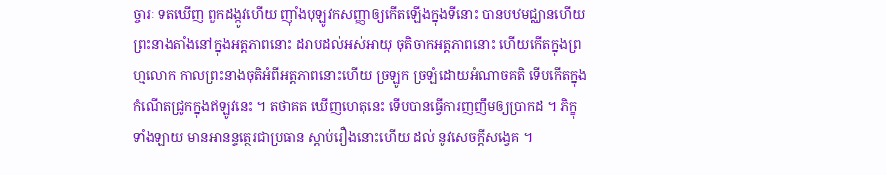ច្ចារៈ ទតឃើញ ពួកដង្កូវហើយ ញ៉ាំងបុឡូវកសញ្ញាឲ្យកើតឡើងក្នុងទីនោះ បានបឋមជ្ឈានហើយ ព្រះនាងតាំងនៅក្នុងអត្តភាពនោះ ដរាបដល់អស់អាយុ ចុតិចាកអត្តភាពនោះ ហើយកើតក្នុងព្រហ្មលោក កាលព្រះនាងចុតិអំពីអត្តភាពនោះហើយ ច្រឡូក ច្រឡំដោយអំណាចគតិ ទើបកើតក្នុងកំណើតជ្រូកក្នុងឥឡូវនេះ ។ តថាគត ឃើញហេតុនេះ ទើបបានធ្វើការញញឹមឲ្យប្រាកដ ។ ភិក្ខុទាំងឡាយ មានអានន្ទត្ថេរជាប្រធាន ស្តាប់រឿងនោះហើយ ដល់ នូវសេចក្តីសង្វេគ ។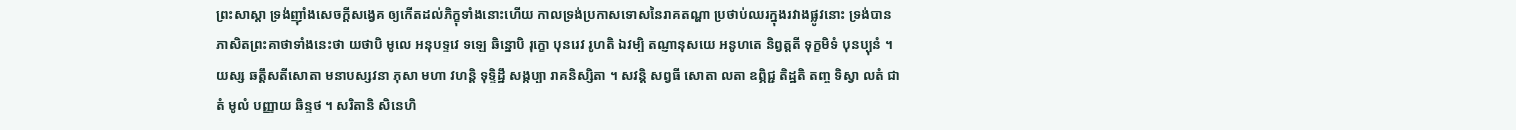ព្រះសាស្តា ទ្រង់ញ៉ាំងសេចក្តីសង្វេគ ឲ្យកើតដល់ភិក្ខុទាំងនោះហើយ កាលទ្រង់ប្រកាសទោសនៃរាគតណ្ហា ប្រថាប់ឈរក្នុងរវាងផ្លូវនោះ ទ្រង់បាន ភាសិតព្រះគាថាទាំងនេះថា យថាបិ មូលេ អនុបទ្ទវេ ទឡេ ឆិន្នោបិ រុក្ខោ បុនរេវ រូហតិ ឯវម្បិ តណ្ញានុសយេ អនូហតេ និព្វត្តតី ទុក្ខមិទំ បុនប្បុនំ ។ យស្ស ឆត្តឹសតីសោតា មនាបស្សវនា ភុសា មហា វហន្តិ ទុទ្ទិដ្ឋឹ សង្កប្បា រាគនិស្សិតា ។ សវន្តិ សព្វធី សោតា លតា ឧព្ភិជ្ជ តិដ្ឋតិ តញ្ច ទិស្វា លតំ ជាតំ មូលំ បញ្ញាយ ឆិន្ទថ ។ សរិតានិ សិនេហិ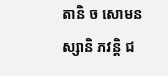តានិ ច សោមនស្សានិ ភវន្តិ ជ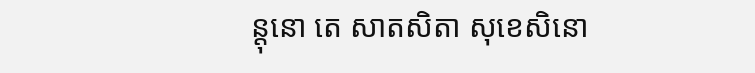ន្តុនោ តេ សាតសិតា សុខេសិនោ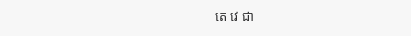តេ វេ ជា